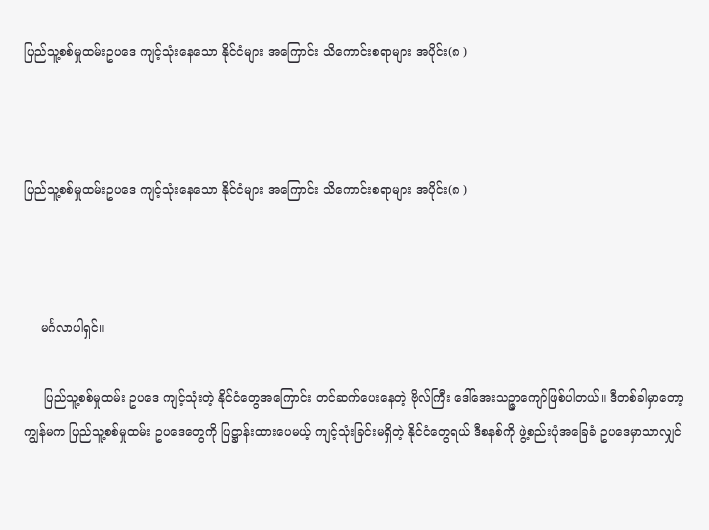ပြည်သူ့စစ်မှုထမ်းဥပဒေ ကျင့်သုံးနေသော နိုင်ငံများ အကြောင်း သိကောင်းစရာများ အပိုင်း(၈ )



ပြည်သူ့စစ်မှုထမ်းဥပဒေ ကျင့်သုံးနေသော နိုင်ငံများ အကြောင်း သိကောင်းစရာများ အပိုင်း(၈ )



    မင်္ဂလာပါရှင်။

     ပြည်သူ့စစ်မှုထမ်း ဥပဒေ ကျင့်သုံးတဲ့ နိုင်ငံတွေအကြောင်း တင်ဆက်ပေးနေတဲ့ ဗိုလ်ကြီး ဒေါ်အေးသဉ္ဇာကျော်ဖြစ်ပါတယ်။ ဒီတစ်ခါမှာတော့ ကျွန်မက ပြည်သူ့စစ်မှုထမ်း ဥပဒေတွေကို ပြဋ္ဌာန်းထားပေမယ့် ကျင့်သုံးခြင်းမရှိတဲ့ နိုင်ငံတွေရယ် ဒီစနစ်ကို ဖွဲ့စည်းပုံအခြေခံ ဥပဒေမှာသာလျှင်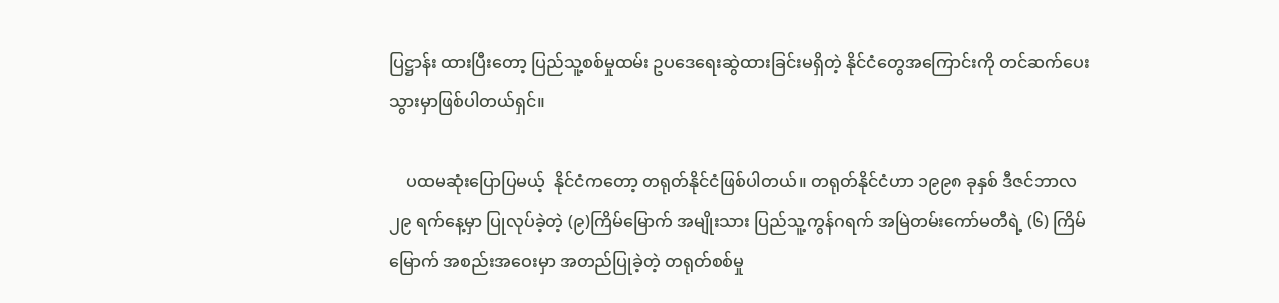ပြဋ္ဌာန်း ထားပြီးတော့ ပြည်သူ့စစ်မှုထမ်း ဥပဒေရေးဆွဲထားခြင်းမရှိတဲ့ နိုင်ငံတွေအကြောင်းကို တင်ဆက်ပေးသွားမှာဖြစ်ပါတယ်ရှင်။

    ပထမဆုံးပြောပြမယ့်  နိုင်ငံကတော့ တရုတ်နိုင်ငံဖြစ်ပါတယ်။ တရုတ်နိုင်ငံဟာ ၁၉၉၈ ခုနှစ် ဒီဇင်ဘာလ ၂၉ ရက်နေ့မှာ ပြုလုပ်ခဲ့တဲ့ (၉)ကြိမ်မြောက် အမျိုးသား ပြည်သူ့ကွန်ဂရက် အမြဲတမ်းကော်မတီရဲ့ (၆) ကြိမ်မြောက် အစည်းအဝေးမှာ အတည်ပြုခဲ့တဲ့ တရုတ်စစ်မှု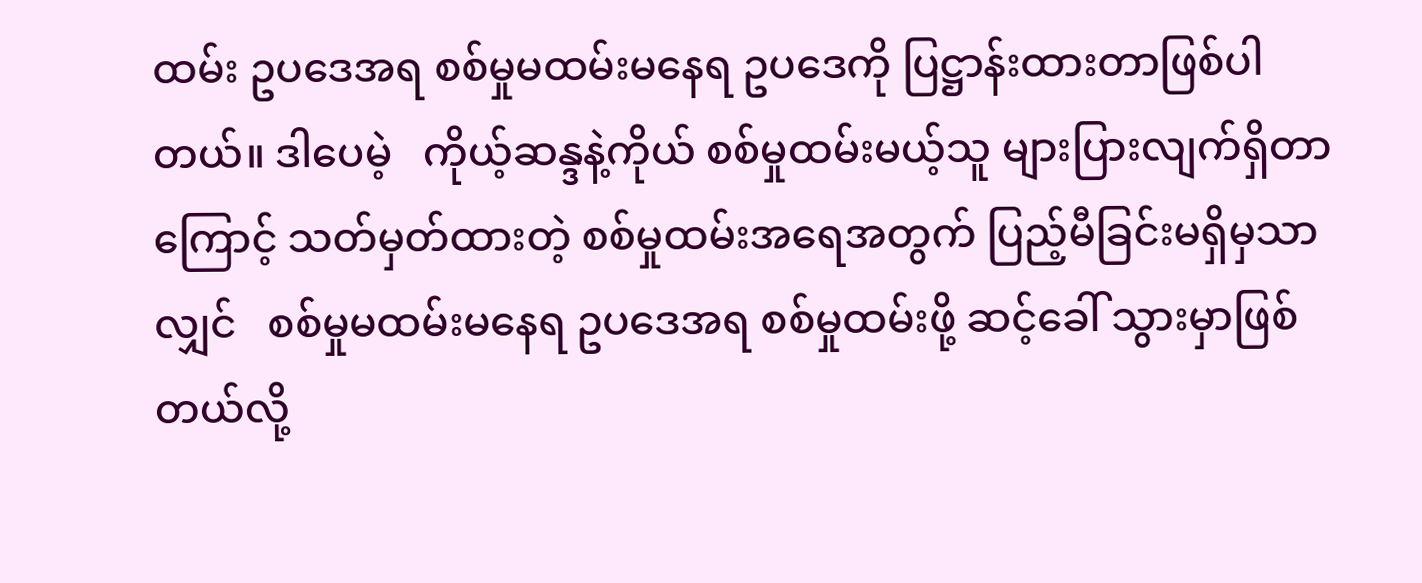ထမ်း ဥပဒေအရ စစ်မှုမထမ်းမနေရ ဥပဒေကို ပြဋ္ဌာန်းထားတာဖြစ်ပါတယ်။ ဒါပေမဲ့   ကိုယ့်ဆန္ဒနဲ့ကိုယ် စစ်မှုထမ်းမယ့်သူ များပြားလျက်ရှိတာကြောင့် သတ်မှတ်ထားတဲ့ စစ်မှုထမ်းအရေအတွက် ပြည့်မီခြင်းမရှိမှသာလျှင်   စစ်မှုမထမ်းမနေရ ဥပဒေအရ စစ်မှုထမ်းဖို့ ဆင့်ခေါ် သွားမှာဖြစ်တယ်လို့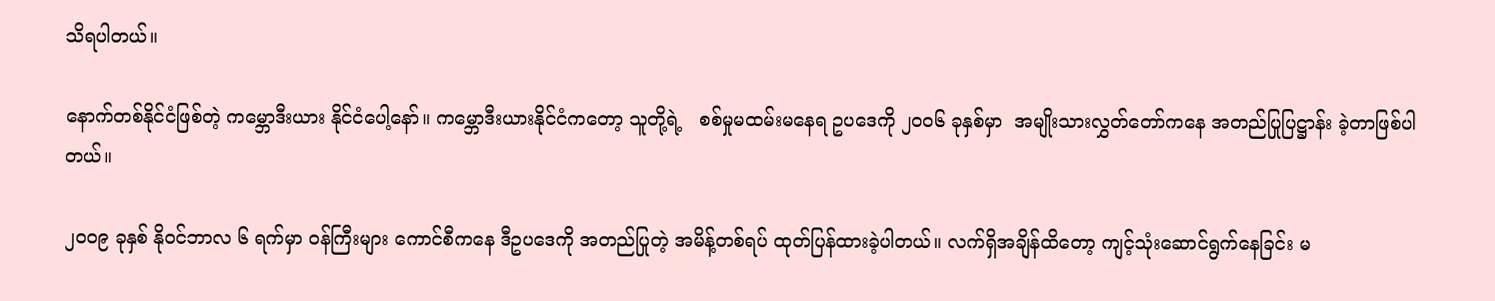သိရပါတယ်။

နောက်တစ်နိုင်ငံဖြစ်တဲ့ ကမ္ဘောဒီးယား နိုင်ငံပေါ့နော်။ ကမ္ဘောဒီးယားနိုင်ငံကတော့ သူတို့ရဲ့   စစ်မှုမထမ်းမနေရ ဥပဒေကို ၂၀၀၆ ခုနှစ်မှာ  အမျိုးသားလွှတ်တော်ကနေ အတည်ပြုပြဋ္ဌာန်း ခဲ့တာဖြစ်ပါတယ်။

၂၀၀၉ ခုနှစ် နိုဝင်ဘာလ ၆ ရက်မှာ ဝန်ကြီးများ ကောင်စီကနေ ဒီဥပဒေကို အတည်ပြုတဲ့ အမိန့်တစ်ရပ် ထုတ်ပြန်ထားခဲ့ပါတယ်။ လက်ရှိအချိန်ထိတော့ ကျင့်သုံးဆောင်ရွက်နေခြင်း မ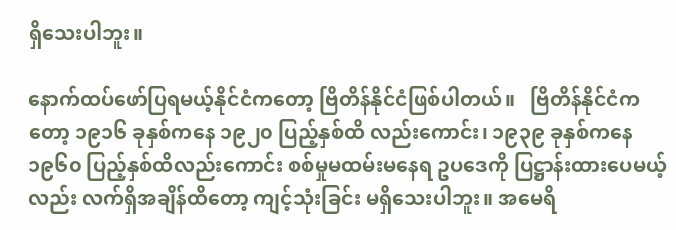ရှိသေးပါဘူး။

နောက်ထပ်ဖော်ပြရမယ့်နိုင်ငံကတော့ ဗြိတိန်နိုင်ငံဖြစ်ပါတယ်။   ဗြိတိန်နိုင်ငံကတော့ ၁၉၁၆ ခုနှစ်ကနေ ၁၉၂၀ ပြည့်နှစ်ထိ လည်းကောင်း၊ ၁၉၃၉ ခုနှစ်ကနေ ၁၉၆၀ ပြည့်နှစ်ထိလည်းကောင်း စစ်မှုမထမ်းမနေရ ဥပဒေကို ပြဋ္ဌာန်းထားပေမယ့်လည်း လက်ရှိအချိန်ထိတော့ ကျင့်သုံးခြင်း မရှိသေးပါဘူး။ အမေရိ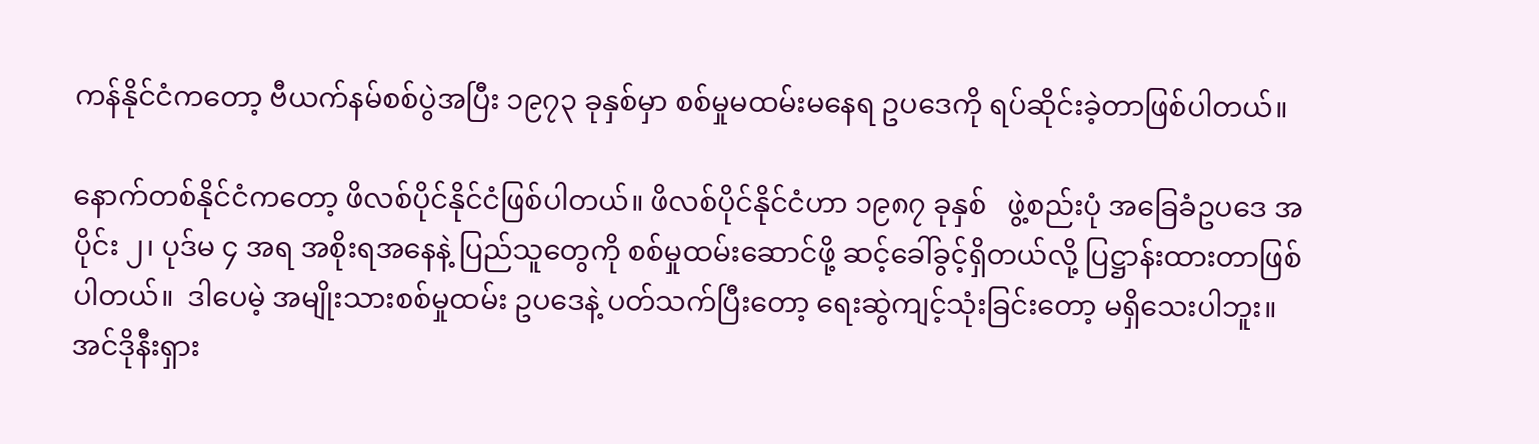ကန်နိုင်ငံကတော့ ဗီယက်နမ်စစ်ပွဲအပြီး ၁၉၇၃ ခုနှစ်မှာ စစ်မှုမထမ်းမနေရ ဥပဒေကို ရပ်ဆိုင်းခဲ့တာဖြစ်ပါတယ်။

နောက်တစ်နိုင်ငံကတော့ ဖိလစ်ပိုင်နိုင်ငံဖြစ်ပါတယ်။ ဖိလစ်ပိုင်နိုင်ငံဟာ ၁၉၈၇ ခုနှစ်   ဖွဲ့စည်းပုံ အခြေခံဥပဒေ အပိုင်း ၂၊ ပုဒ်မ ၄ အရ အစိုးရအနေနဲ့ ပြည်သူတွေကို စစ်မှုထမ်းဆောင်ဖို့ ဆင့်ခေါ်ခွင့်ရှိတယ်လို့ ပြဋ္ဌာန်းထားတာဖြစ်ပါတယ်။  ဒါပေမဲ့ အမျိုးသားစစ်မှုထမ်း ဥပဒေနဲ့ ပတ်သက်ပြီးတော့ ရေးဆွဲကျင့်သုံးခြင်းတော့ မရှိသေးပါဘူး။ အင်ဒိုနီးရှား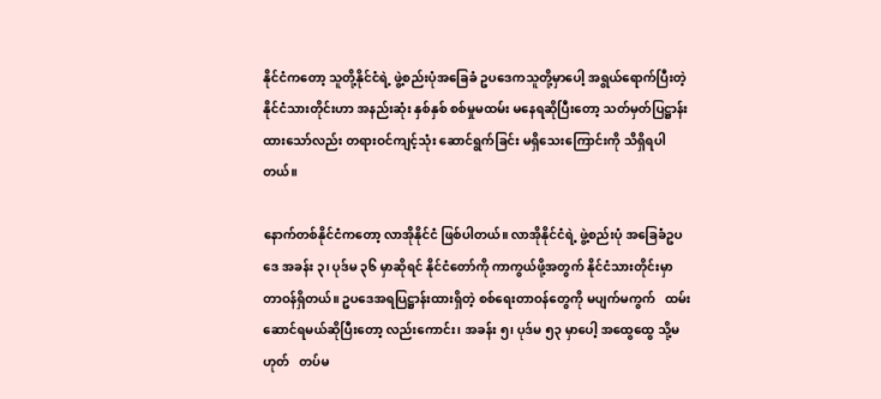နိုင်ငံကတော့ သူတို့နိုင်ငံရဲ့ ဖွဲ့စည်းပုံအခြေခံ ဥပဒေကသူတို့မှာပေါ့ အရွယ်ရောက်ပြီးတဲ့ နိုင်ငံသားတိုင်းဟာ အနည်းဆုံး နှစ်နှစ် စစ်မှုမထမ်း မနေရဆိုပြီးတော့ သတ်မှတ်ပြဋ္ဌာန်းထားသော်လည်း တရားဝင်ကျင့်သုံး ဆောင်ရွက်ခြင်း မရှိသေးကြောင်းကို သိရှိရပါတယ်။

နောက်တစ်နိုင်ငံကတော့ လာအိုနိုင်ငံ ဖြစ်ပါတယ်။ လာအိုနိုင်ငံရဲ့ ဖွဲ့စည်းပုံ အခြေခံဥပဒေ အခန်း ၃၊ ပုဒ်မ ၃၆ မှာဆိုရင် နိုင်ငံတော်ကို ကာကွယ်ဖို့အတွက် နိုင်ငံသားတိုင်းမှာ တာဝန်ရှိတယ်။ ဥပဒေအရပြဋ္ဌာန်းထားရှိတဲ့ စစ်ရေးတာဝန်တွေကို မပျက်မကွက်   ထမ်းဆောင်ရမယ်ဆိုပြီးတော့ လည်းကောင်း၊ အခန်း ၅၊ ပုဒ်မ ၅၃ မှာပေါ့ အထွေထွေ သို့မဟုတ်   တပ်မ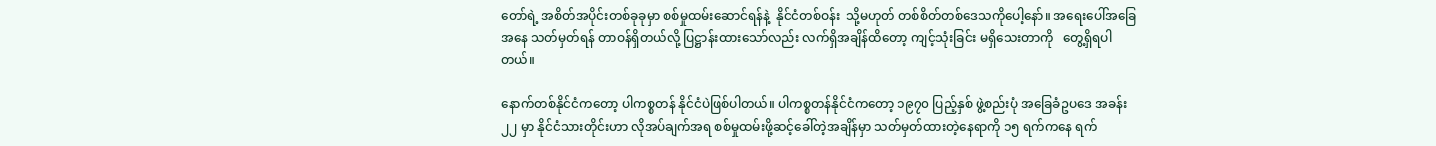တော်ရဲ့ အစိတ်အပိုင်းတစ်ခုခုမှာ စစ်မှုထမ်းဆောင်ရန်နဲ့  နိုင်ငံတစ်ဝန်း  သို့မဟုတ် တစ်စိတ်တစ်ဒေသကိုပေါ့နော်။ အရေးပေါ်အခြေအနေ သတ်မှတ်ရန် တာဝန်ရှိတယ်လို့ ပြဋ္ဌာန်းထားသော်လည်း လက်ရှိအချိန်ထိတော့ ကျင့်သုံးခြင်း မရှိသေးတာကို   တွေ့ရှိရပါတယ်။

နောက်တစ်နိုင်ငံကတော့ ပါကစ္စတန် နိုင်ငံပဲဖြစ်ပါတယ်။ ပါကစ္စတန်နိုင်ငံကတော့ ၁၉၇၀ ပြည့်နှစ် ဖွဲ့စည်းပုံ အခြေခံဥပဒေ အခန်း ၂၂ မှာ နိုင်ငံသားတိုင်းဟာ လိုအပ်ချက်အရ စစ်မှုထမ်းဖို့ဆင့်ခေါ်တဲ့အချိန်မှာ သတ်မှတ်ထားတဲ့နေရာကို ၁၅ ရက်ကနေ ရက်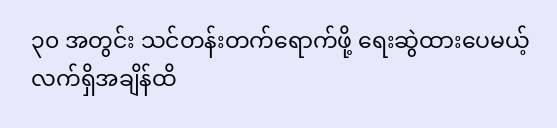၃၀ အတွင်း သင်တန်းတက်ရောက်ဖို့ ရေးဆွဲထားပေမယ့် လက်ရှိအချိန်ထိ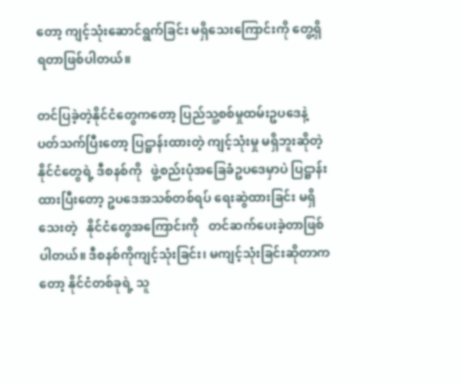တော့ ကျင့်သုံးဆောင်ရွက်ခြင်း မရှိသေးကြောင်းကို တွေ့ရှိရတာဖြစ်ပါတယ်။

တင်ပြခဲ့တဲ့နိုင်ငံတွေကတော့ ပြည်သူ့စစ်မှုထမ်းဥပဒေနဲ့ ပတ်သက်ပြီးတော့ ပြဋ္ဌာန်းထားတဲ့ ကျင့်သုံးမှု မရှိဘူးဆိုတဲ့ နိုင်ငံတွေရဲ့ ဒီစနစ်ကို   ဖွဲ့စည်းပုံအခြေခံဥပဒေမှာပဲ ပြဋ္ဌာန်းထားပြီးတော့ ဥပဒေအသစ်တစ်ရပ် ရေးဆွဲထားခြင်း မရှိသေးတဲ့   နိုင်ငံတွေအကြောင်းကို   တင်ဆက်ပေးခဲ့တာဖြစ်ပါတယ်။ ဒီစနစ်ကိုကျင့်သုံးခြင်း၊ မကျင့်သုံးခြင်းဆိုတာကတော့ နိုင်ငံတစ်ခုရဲ့ သူ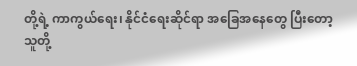တို့ရဲ့ ကာကွယ်ရေး၊ နိုင်ငံရေးဆိုင်ရာ အခြေအနေတွေ ပြီးတော့ သူတို့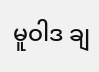မူဝါဒ ချ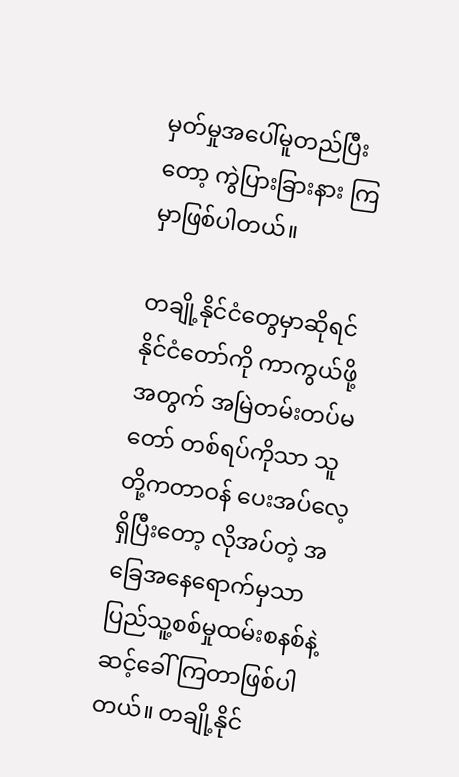မှတ်မှုအပေါ်မူတည်ပြီးတော့ ကွဲပြားခြားနား ကြမှာဖြစ်ပါတယ်။

တချို့နိုင်ငံတွေမှာဆိုရင် နိုင်ငံတော်ကို ကာကွယ်ဖို့အတွက် အမြဲတမ်းတပ်မတော် တစ်ရပ်ကိုသာ သူတို့ကတာဝန် ပေးအပ်လေ့ရှိပြီးတော့ လိုအပ်တဲ့ အခြေအနေရောက်မှသာ ပြည်သူ့စစ်မှုထမ်းစနစ်နဲ့ ဆင့်ခေါ်ကြတာဖြစ်ပါတယ်။ တချို့နိုင်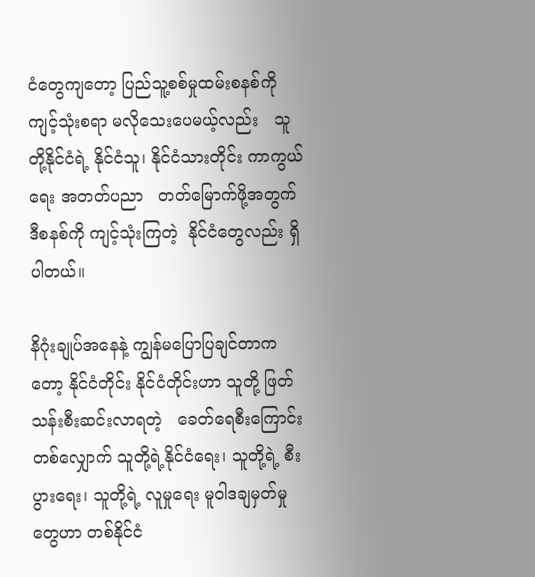ငံတွေကျတော့ ပြည်သူ့စစ်မှုထမ်းစနစ်ကို  ကျင့်သုံးစရာ မလိုသေးပေမယ့်လည်း   သူတို့နိုင်ငံရဲ့ နိုင်ငံသူ၊ နိုင်ငံသားတိုင်း ကာကွယ်ရေး အတတ်ပညာ   တတ်မြောက်ဖို့အတွက် ဒီစနစ်ကို ကျင့်သုံးကြတဲ့  နိုင်ငံတွေလည်း ရှိပါတယ်။

နိဂုံးချုပ်အနေနဲ့ ကျွန်မပြောပြချင်တာကတော့ နိုင်ငံတိုင်း နိုင်ငံတိုင်းဟာ သူတို့ ဖြတ်သန်းစီးဆင်းလာရတဲ့   ခေတ်ရေစီးကြောင်း တစ်လျှောက် သူတို့ရဲ့နိုင်ငံရေး၊ သူတို့ရဲ့ စီးပွားရေး၊ သူတို့ရဲ့ လူမှုရေး မူဝါဒချမှတ်မှုတွေဟာ တစ်နိုင်ငံ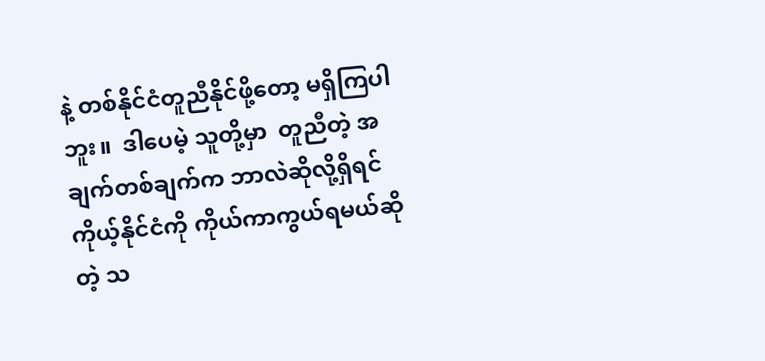နဲ့ တစ်နိုင်ငံတူညီနိုင်ဖို့တော့ မရှိကြပါဘူး။  ဒါပေမဲ့ သူတို့မှာ  တူညီတဲ့ အချက်တစ်ချက်က ဘာလဲဆိုလို့ရှိရင်  ကိုယ့်နိုင်ငံကို ကိုယ်ကာကွယ်ရမယ်ဆိုတဲ့ သ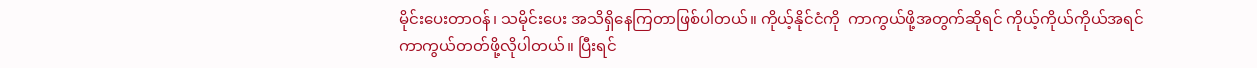မိုင်းပေးတာဝန်၊ သမိုင်းပေး အသိရှိနေကြတာဖြစ်ပါတယ်။ ကိုယ့်နိုင်ငံကို  ကာကွယ်ဖို့အတွက်ဆိုရင် ကိုယ့်ကိုယ်ကိုယ်အရင် ကာကွယ်တတ်ဖို့လိုပါတယ်။ ပြီးရင်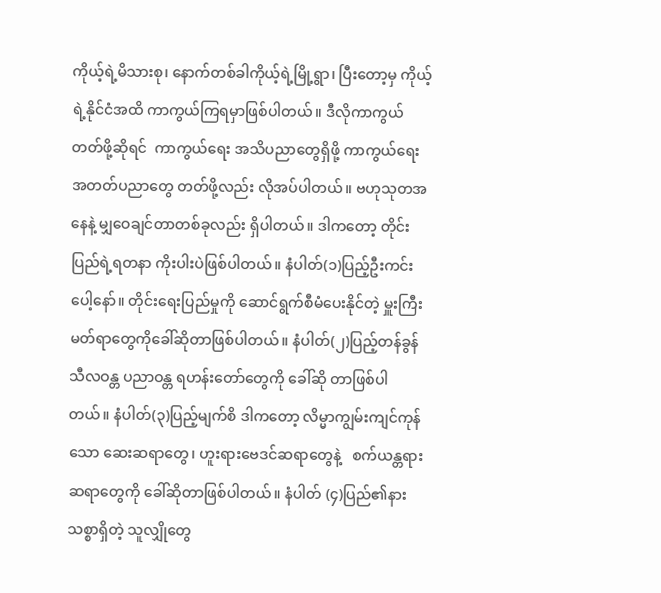ကိုယ့်ရဲ့မိသားစု၊ နောက်တစ်ခါကိုယ့်ရဲ့မြို့ရွာ၊ ပြီးတော့မှ ကိုယ့်ရဲ့နိုင်ငံအထိ ကာကွယ်ကြရမှာဖြစ်ပါတယ်။ ဒီလိုကာကွယ်တတ်ဖို့ဆိုရင်  ကာကွယ်ရေး အသိပညာတွေရှိဖို့ ကာကွယ်ရေး အတတ်ပညာတွေ တတ်ဖို့လည်း လိုအပ်ပါတယ်။ ဗဟုသုတအနေနဲ့ မျှဝေချင်တာတစ်ခုလည်း ရှိပါတယ်။ ဒါကတော့ တိုင်းပြည်ရဲ့ရတနာ ကိုးပါးပဲဖြစ်ပါတယ်။ နံပါတ်(၁)ပြည့်ဦးကင်းပေါ့နော်။ တိုင်းရေးပြည်မှုကို ဆောင်ရွက်စီမံပေးနိုင်တဲ့ မှူးကြီးမတ်ရာတွေကိုခေါ်ဆိုတာဖြစ်ပါတယ်။ နံပါတ်(၂)ပြည့်တန်ခွန် သီလဝန္တ ပညာဝန္တ ရဟန်းတော်တွေကို ခေါ်ဆို တာဖြစ်ပါတယ်။ နံပါတ်(၃)ပြည့်မျက်စိ ဒါကတော့ လိမ္မာကျွမ်းကျင်ကုန်သော ဆေးဆရာတွေ၊ ဟူးရားဗေဒင်ဆရာတွေနဲ့   စက်ယန္တရား ဆရာတွေကို ခေါ်ဆိုတာဖြစ်ပါတယ်။ နံပါတ် (၄)ပြည်၏နား သစ္စာရှိတဲ့ သူလျှိုတွေ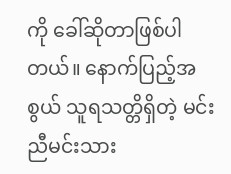ကို ခေါ်ဆိုတာဖြစ်ပါတယ်။ နောက်ပြည့်အစွယ် သူရသတ္တိရှိတဲ့ မင်းညီမင်းသား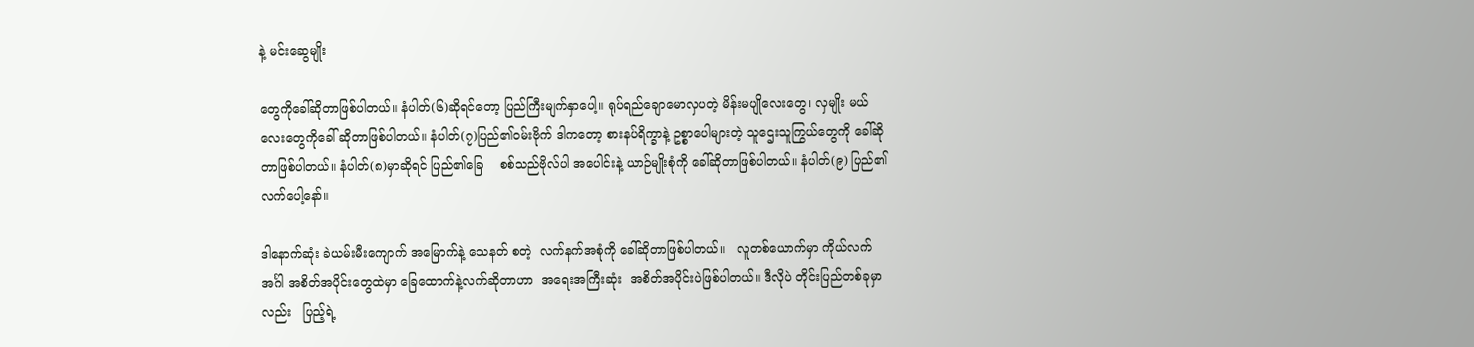နဲ့ မင်းဆွေမျိုး

တွေကိုခေါ်ဆိုတာဖြစ်ပါတယ်။ နံပါတ်(၆)ဆိုရင်တော့ ပြည်ကြီးမျက်နှာပေါ့။ ရုပ်ရည်ချောမောလှပတဲ့ မိန်းမပျိုလေးတွေ၊ လှမျိုး မယ်လေးတွေကိုခေါ် ဆိုတာဖြစ်ပါတယ်။ နံပါတ်(၇)ပြည်၏ဝမ်းဗိုက် ဒါကတော့ စားနပ်ရိက္ခာနဲ့ ဥစ္စာပေါများတဲ့ သူဌေးသူကြွယ်တွေကို ခေါ်ဆိုတာဖြစ်ပါတယ်။ နံပါတ်(၈)မှာဆိုရင် ပြည်၏ခြေ    စစ်သည်ဗိုလ်ပါ အပေါင်းနဲ့ ယာဉ်မျိုးစုံကို ခေါ်ဆိုတာဖြစ်ပါတယ်။ နံပါတ်(၉) ပြည်၏လက်ပေါ့နော်။

ဒါနောက်ဆုံး ခဲယမ်းမီးကျောက် အမြောက်နဲ့ သေနတ် စတဲ့  လက်နက်အစုံကို ခေါ်ဆိုတာဖြစ်ပါတယ်။   လူတစ်ယောက်မှာ ကိုယ်လက်အင်္ဂါ အစိတ်အပိုင်းတွေထဲမှာ ခြေထောက်နဲ့လက်ဆိုတာဟာ  အရေးအကြီးဆုံး  အစိတ်အပိုင်းပဲဖြစ်ပါတယ်။ ဒီလိုပဲ တိုင်းပြည်တစ်ခုမှာလည်း   ပြည့်ရဲ့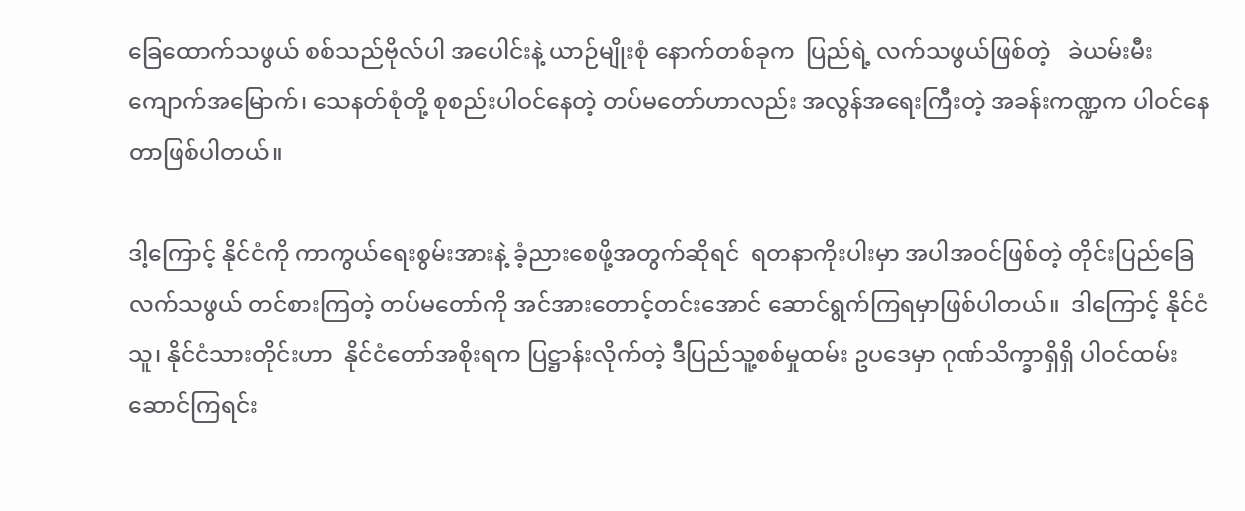ခြေထောက်သဖွယ် စစ်သည်ဗိုလ်ပါ အပေါင်းနဲ့ ယာဉ်မျိုးစုံ နောက်တစ်ခုက  ပြည်ရဲ့ လက်သဖွယ်ဖြစ်တဲ့   ခဲယမ်းမီးကျောက်အမြောက်၊ သေနတ်စုံတို့ စုစည်းပါဝင်နေတဲ့ တပ်မတော်ဟာလည်း အလွန်အရေးကြီးတဲ့ အခန်းကဏ္ဍက ပါဝင်နေတာဖြစ်ပါတယ်။

ဒါ့ကြောင့် နိုင်ငံကို ကာကွယ်ရေးစွမ်းအားနဲ့ ခံ့ညားစေဖို့အတွက်ဆိုရင်  ရတနာကိုးပါးမှာ အပါအဝင်ဖြစ်တဲ့ တိုင်းပြည်ခြေလက်သဖွယ် တင်စားကြတဲ့ တပ်မတော်ကို အင်အားတောင့်တင်းအောင် ဆောင်ရွက်ကြရမှာဖြစ်ပါတယ်။  ဒါကြောင့် နိုင်ငံသူ၊ နိုင်ငံသားတိုင်းဟာ  နိုင်ငံတော်အစိုးရက ပြဋ္ဌာန်းလိုက်တဲ့ ဒီပြည်သူ့စစ်မှုထမ်း ဥပဒေမှာ ဂုဏ်သိက္ခာရှိရှိ ပါဝင်ထမ်းဆောင်ကြရင်း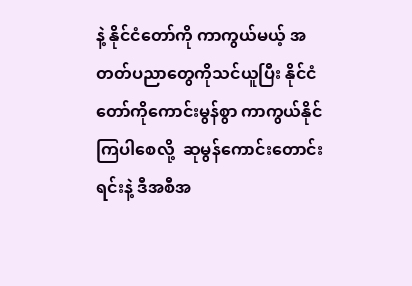နဲ့ နိုင်ငံတော်ကို ကာကွယ်မယ့် အတတ်ပညာတွေကိုသင်ယူပြီး နိုင်ငံတော်ကိုကောင်းမွန်စွာ ကာကွယ်နိုင်ကြပါစေလို့  ဆုမွန်ကောင်းတောင်းရင်းနဲ့ ဒီအစီအ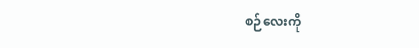စဉ်လေးကို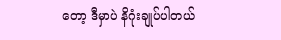တော့ ဒီမှာပဲ နိဂုံးချုပ်ပါတယ်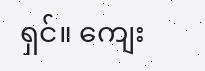ရှင်။ ကျေး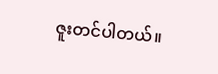ဇူးတင်ပါတယ်။